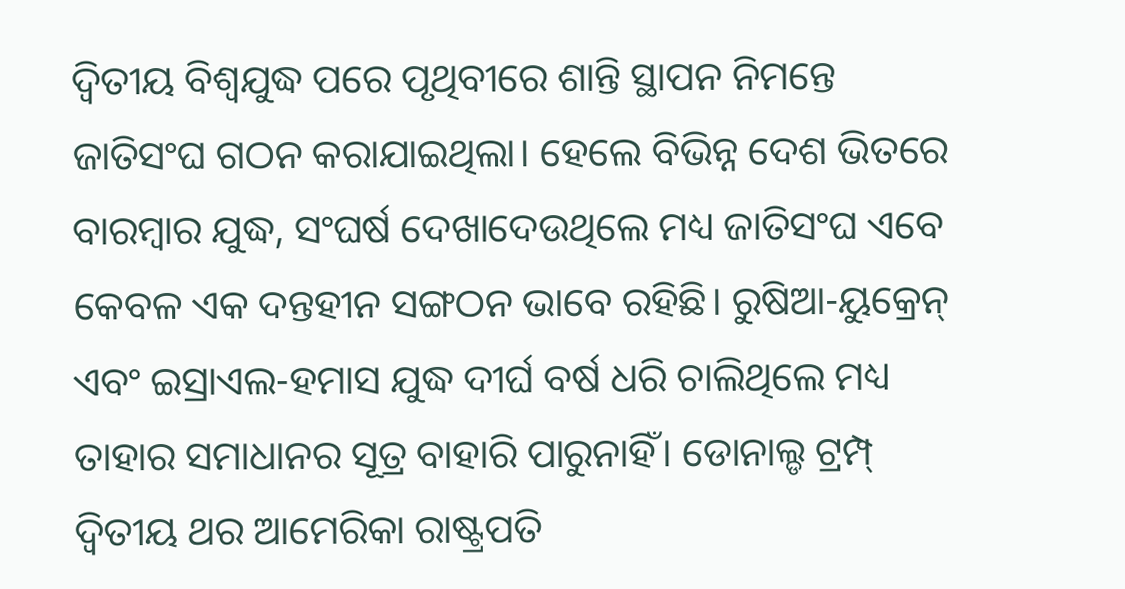ଦ୍ୱିତୀୟ ବିଶ୍ୱଯୁଦ୍ଧ ପରେ ପୃଥିବୀରେ ଶାନ୍ତି ସ୍ଥାପନ ନିମନ୍ତେ ଜାତିସଂଘ ଗଠନ କରାଯାଇଥିଲା। ହେଲେ ବିଭିନ୍ନ ଦେଶ ଭିତରେ ବାରମ୍ବାର ଯୁଦ୍ଧ, ସଂଘର୍ଷ ଦେଖାଦେଉଥିଲେ ମଧ୍ୟ ଜାତିସଂଘ ଏବେ କେବଳ ଏକ ଦନ୍ତହୀନ ସଙ୍ଗଠନ ଭାବେ ରହିଛି। ରୁଷିଆ-ୟୁକ୍ରେନ୍ ଏବଂ ଇସ୍ରାଏଲ-ହମାସ ଯୁଦ୍ଧ ଦୀର୍ଘ ବର୍ଷ ଧରି ଚାଲିଥିଲେ ମଧ୍ୟ ତାହାର ସମାଧାନର ସୂତ୍ର ବାହାରି ପାରୁନାହିଁ। ଡୋନାଲ୍ଡ ଟ୍ରମ୍ପ୍ ଦ୍ୱିତୀୟ ଥର ଆମେରିକା ରାଷ୍ଟ୍ରପତି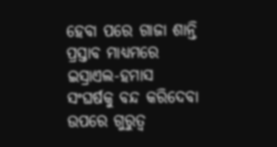ହେବା ପରେ ଗାଜା ଶାନ୍ତି ପ୍ରସ୍ତାବ ମାଧ୍ୟମରେ ଇସ୍ରାଏଲ-ହମାସ ସଂଘର୍ଷକୁ ବନ୍ଦ କରିଦେବା ଉପରେ ଗୁରୁତ୍ୱ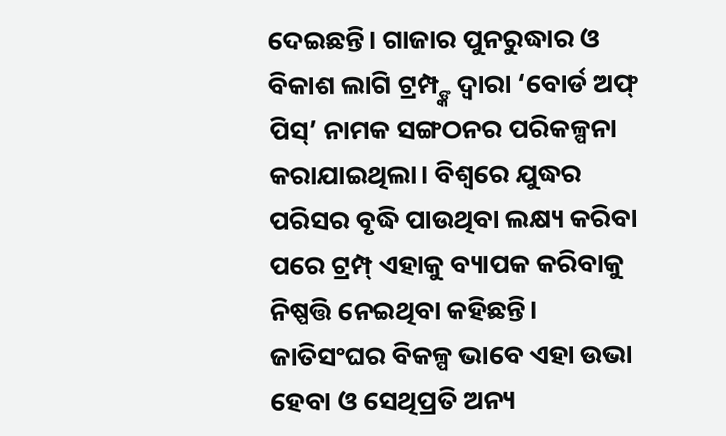ଦେଇଛନ୍ତି। ଗାଜାର ପୁନରୁଦ୍ଧାର ଓ ବିକାଶ ଲାଗି ଟ୍ରମ୍ପ୍ଙ୍କ ଦ୍ୱାରା ‘ବୋର୍ଡ ଅଫ୍ ପିସ୍’ ନାମକ ସଙ୍ଗଠନର ପରିକଳ୍ପନା କରାଯାଇଥିଲା। ବିଶ୍ୱରେ ଯୁଦ୍ଧର ପରିସର ବୃଦ୍ଧି ପାଉଥିବା ଲକ୍ଷ୍ୟ କରିବା ପରେ ଟ୍ରମ୍ପ୍ ଏହାକୁ ବ୍ୟାପକ କରିବାକୁ ନିଷ୍ପତ୍ତି ନେଇଥିବା କହିଛନ୍ତି। ଜାତିସଂଘର ବିକଳ୍ପ ଭାବେ ଏହା ଉଭା ହେବା ଓ ସେଥିପ୍ରତି ଅନ୍ୟ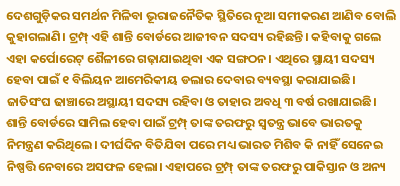ଦେଶଗୁଡ଼ିକର ସମର୍ଥନ ମିଳିବା ଭୂରାଜନୈତିକ ସ୍ଥିତିରେ ନୂଆ ସମୀକରଣ ଆଣିବ ବୋଲି କୁହାଗଲାଣି। ଟ୍ରମ୍ପ୍ ଏହି ଶାନ୍ତି ବୋର୍ଡରେ ଆଜୀବନ ସଦସ୍ୟ ରହିଛନ୍ତି। କହିବାକୁ ଗଲେ ଏହା କର୍ପୋରେଟ୍ ଶୈଳୀରେ ଗଢ଼ାଯାଇଥିବା ଏକ ସଙ୍ଗଠନ। ଏଥିରେ ସ୍ଥାୟୀ ସଦସ୍ୟ ହେବା ପାଇଁ ୧ ବିଲିୟନ ଆମେରିକୀୟ ଡଲାର ଦେବାର ବ୍ୟବସ୍ଥା କରାଯାଇଛି। ଜାତିସଂଘ ଢାଞ୍ଚାରେ ଅସ୍ଥାୟୀ ସଦସ୍ୟ ରହିବା ଓ ତାହାର ଅବଧି ୩ ବର୍ଷ ରଖାଯାଇଛି। ଶାନ୍ତି ବୋର୍ଡରେ ସାମିଲ ହେବା ପାଇଁ ଟ୍ରମ୍ପ୍ ତାଙ୍କ ତରଫରୁ ସ୍ବତନ୍ତ୍ର ଭାବେ ଭାରତକୁ ନିମନ୍ତ୍ରଣ କରିଥିଲେ। ଦୀର୍ଘଦିନ ବିତିଯିବା ପରେ ମଧ୍ୟ ଭାରତ ମିଶିବ କି ନାହିଁ ସେନେଇ ନିଷ୍ପତ୍ତି ନେବାରେ ଅସଫଳ ହେଲା। ଏହାପରେ ଟ୍ରମ୍ପ୍ ତାଙ୍କ ତରଫରୁ ପାକିସ୍ତାନ ଓ ଅନ୍ୟ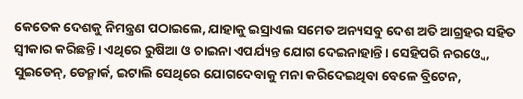କେତେକ ଦେଶକୁ ନିମନ୍ତ୍ରଣ ପଠାଇଲେ, ଯାହାକୁ ଇସ୍ରାଏଲ ସମେତ ଅନ୍ୟସବୁ ଦେଶ ଅତି ଆଗ୍ରହର ସହିତ ସ୍ବୀକାର କରିଛନ୍ତି। ଏଥିରେ ରୁଷିଆ ଓ ଚାଇନା ଏପର୍ଯ୍ୟନ୍ତ ଯୋଗ ଦେଇନାହାନ୍ତି। ସେହିପରି ନରଓ୍ବେ, ସୁଇଡେନ୍, ଡେନ୍ମାର୍କ, ଇଟାଲି ସେଥିରେ ଯୋଗଦେବାକୁ ମନା କରିଦେଇଥିବା ବେଳେ ବ୍ରିଟେନ,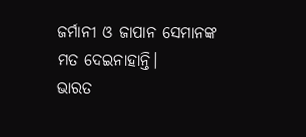ଜର୍ମାନୀ ଓ ଜାପାନ ସେମାନଙ୍କ ମତ ଦେଇନାହାନ୍ତି।
ଭାରତ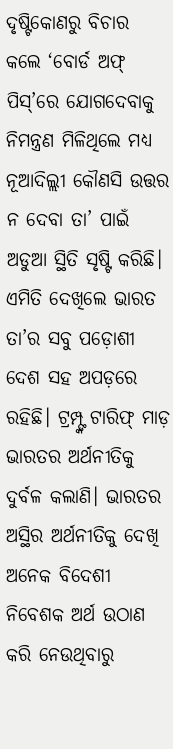ଦୃଷ୍ଟିକୋଣରୁ ବିଚାର କଲେ ‘ବୋର୍ଡ ଅଫ୍ ପିସ୍’ରେ ଯୋଗଦେବାକୁ ନିମନ୍ତ୍ରଣ ମିଳିଥିଲେ ମଧ୍ୟ ନୂଆଦିଲ୍ଲୀ କୌଣସି ଉତ୍ତର ନ ଦେବା ତା’ ପାଇଁ ଅଡୁଆ ସ୍ଥିତି ସୃଷ୍ଟି କରିଛି। ଏମିତି ଦେଖିଲେ ଭାରତ ତା’ର ସବୁ ପଡ଼ୋଶୀ ଦେଶ ସହ ଅପଡ଼ରେ ରହିଛି। ଟ୍ରମ୍ପ୍ଙ୍କ ଟାରିଫ୍ ମାଡ଼ ଭାରତର ଅର୍ଥନୀତିକୁ ଦୁର୍ବଳ କଲାଣି। ଭାରତର ଅସ୍ଥିର ଅର୍ଥନୀତିକୁ ଦେଖି ଅନେକ ବିଦେଶୀ ନିବେଶକ ଅର୍ଥ ଉଠାଣ କରି ନେଉଥିବାରୁ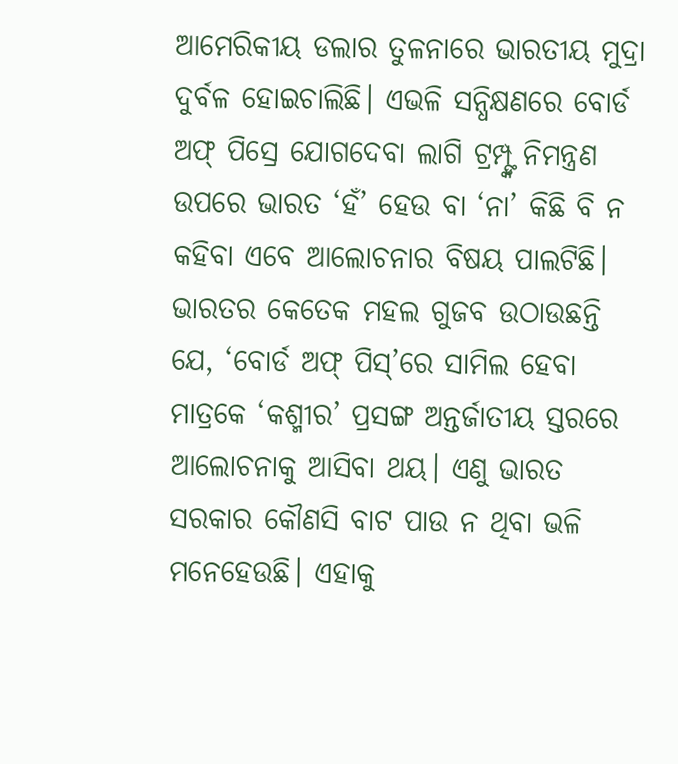ଆମେରିକୀୟ ଡଲାର ତୁଳନାରେ ଭାରତୀୟ ମୁଦ୍ରା ଦୁର୍ବଳ ହୋଇଚାଲିଛି। ଏଭଳି ସନ୍ଧିକ୍ଷଣରେ ବୋର୍ଡ ଅଫ୍ ପିସ୍ରେ ଯୋଗଦେବା ଲାଗି ଟ୍ରମ୍ପ୍ଙ୍କ ନିମନ୍ତ୍ରଣ ଉପରେ ଭାରତ ‘ହଁ’ ହେଉ ବା ‘ନା’ କିଛି ବି ନ କହିବା ଏବେ ଆଲୋଚନାର ବିଷୟ ପାଲଟିଛି। ଭାରତର କେତେକ ମହଲ ଗୁଜବ ଉଠାଉଛନ୍ତି ଯେ, ‘ବୋର୍ଡ ଅଫ୍ ପିସ୍’ରେ ସାମିଲ ହେବା ମାତ୍ରକେ ‘କଶ୍ମୀର’ ପ୍ରସଙ୍ଗ ଅନ୍ତର୍ଜାତୀୟ ସ୍ତରରେ ଆଲୋଚନାକୁ ଆସିବା ଥୟ। ଏଣୁ ଭାରତ ସରକାର କୌଣସି ବାଟ ପାଉ ନ ଥିବା ଭଳି ମନେହେଉଛି। ଏହାକୁ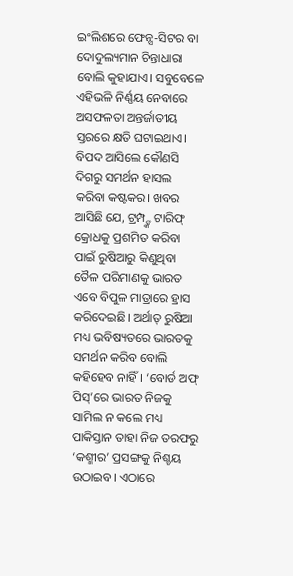ଇଂଲିଶରେ ଫେନ୍ସ-ସିଟର ବା ଦୋଦୁଲ୍ୟମାନ ଚିନ୍ତାଧାରା ବୋଲି କୁହାଯାଏ। ସବୁବେଳେ ଏହିଭଳି ନିର୍ଣ୍ଣୟ ନେବାରେ ଅସଫଳତା ଅନ୍ତର୍ଜାତୀୟ ସ୍ତରରେ କ୍ଷତି ଘଟାଇଥାଏ। ବିପଦ ଆସିଲେ କୌଣସି ଦିଗରୁ ସମର୍ଥନ ହାସଲ କରିବା କଷ୍ଟକର। ଖବର ଆସିଛି ଯେ, ଟ୍ରମ୍ପ୍ଙ୍କ ଟାରିଫ୍ କ୍ରୋଧକୁ ପ୍ରଶମିତ କରିବା ପାଇଁ ରୁଷିଆରୁ କିଣୁଥିବା ତୈଳ ପରିମାଣକୁ ଭାରତ ଏବେ ବିପୁଳ ମାତ୍ରାରେ ହ୍ରାସ କରିଦେଇଛି। ଅର୍ଥାତ୍ ରୁଷିଆ ମଧ୍ୟ ଭବିଷ୍ୟତରେ ଭାରତକୁ ସମର୍ଥନ କରିବ ବୋଲି କହିହେବ ନାହିଁ। ‘ବୋର୍ଡ ଅଫ୍ ପିସ୍’ରେ ଭାରତ ନିଜକୁ ସାମିଲ ନ କଲେ ମଧ୍ୟ ପାକିସ୍ତାନ ତାହା ନିଜ ତରଫରୁ ‘କଶ୍ମୀର’ ପ୍ରସଙ୍ଗକୁ ନିଶ୍ଚୟ ଉଠାଇବ। ଏଠାରେ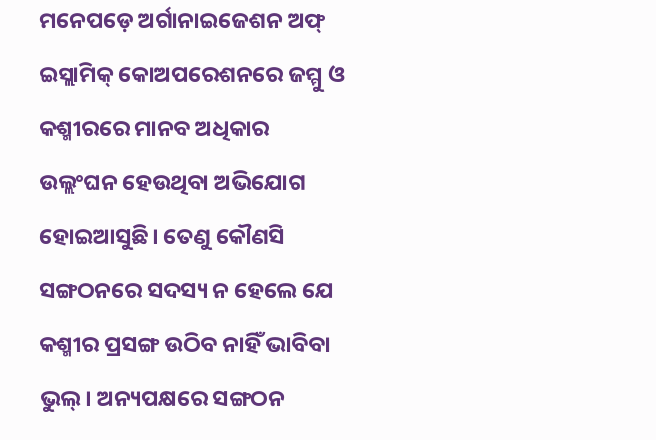ମନେପଡ଼େ ଅର୍ଗାନାଇଜେଶନ ଅଫ୍ ଇସ୍ଲାମିକ୍ କୋଅପରେଶନରେ ଜମ୍ମୁ ଓ କଶ୍ମୀରରେ ମାନବ ଅଧିକାର ଉଲ୍ଲଂଘନ ହେଉଥିବା ଅଭିଯୋଗ ହୋଇଆସୁଛି। ତେଣୁ କୌଣସି ସଙ୍ଗଠନରେ ସଦସ୍ୟ ନ ହେଲେ ଯେ କଶ୍ମୀର ପ୍ରସଙ୍ଗ ଉଠିବ ନାହିଁ ଭାବିବା ଭୁଲ୍। ଅନ୍ୟପକ୍ଷରେ ସଙ୍ଗଠନ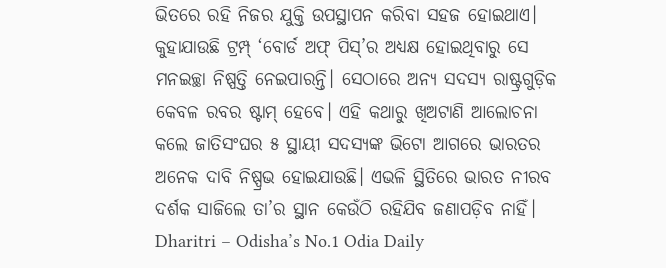ଭିତରେ ରହି ନିଜର ଯୁକ୍ତି ଉପସ୍ଥାପନ କରିବା ସହଜ ହୋଇଥାଏ।
କୁହାଯାଉଛି ଟ୍ରମ୍ପ୍ ‘ବୋର୍ଡ ଅଫ୍ ପିସ୍’ର ଅଧ୍ୟକ୍ଷ ହୋଇଥିବାରୁ ସେ ମନଇଚ୍ଛା ନିଷ୍ପତ୍ତି ନେଇପାରନ୍ତି। ସେଠାରେ ଅନ୍ୟ ସଦସ୍ୟ ରାଷ୍ଟ୍ରଗୁଡ଼ିକ କେବଳ ରବର ଷ୍ଟାମ୍ ହେବେ। ଏହି କଥାରୁ ଖିଅଟାଣି ଆଲୋଚନା କଲେ ଜାତିସଂଘର ୫ ସ୍ଥାୟୀ ସଦସ୍ୟଙ୍କ ଭିଟୋ ଆଗରେ ଭାରତର ଅନେକ ଦାବି ନିଷ୍ପ୍ରଭ ହୋଇଯାଉଛି। ଏଭଳି ସ୍ଥିତିରେ ଭାରତ ନୀରବ ଦର୍ଶକ ସାଜିଲେ ତା’ର ସ୍ଥାନ କେଉଁଠି ରହିଯିବ ଜଣାପଡ଼ିବ ନାହିଁ।
Dharitri – Odisha’s No.1 Odia Daily